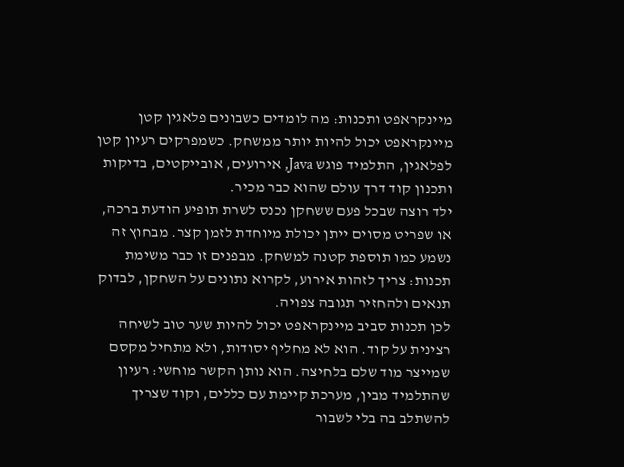מיינקראפט ותכנות: מה לומדים כשבונים פלאגין קטן
מיינקראפט יכול להיות יותר ממשחק. כשמפרקים רעיון קטן לפלאגין, התלמיד פוגש Java, אירועים, אובייקטים, בדיקות ותכנון קוד דרך עולם שהוא כבר מכיר.
ילד רוצה שבכל פעם ששחקן נכנס לשרת תופיע הודעת ברכה, או שפריט מסוים ייתן יכולת מיוחדת לזמן קצר. מבחוץ זה נשמע כמו תוספת קטנה למשחק. מבפנים זו כבר משימת תכנות: צריך לזהות אירוע, לקרוא נתונים על השחקן, לבדוק תנאים ולהחזיר תגובה צפויה.
לכן תכנות סביב מיינקראפט יכול להיות שער טוב לשיחה רצינית על קוד. הוא לא מחליף יסודות, ולא מתחיל מקסם שמייצר מוד שלם בלחיצה. הוא נותן הקשר מוחשי: רעיון שהתלמיד מבין, מערכת קיימת עם כללים, וקוד שצריך להשתלב בה בלי לשבור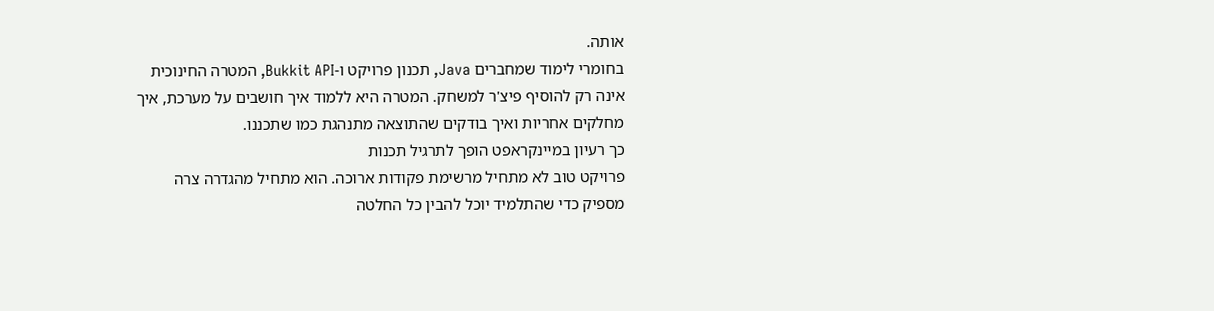אותה.
בחומרי לימוד שמחברים Java, תכנון פרויקט ו-Bukkit API, המטרה החינוכית אינה רק להוסיף פיצ'ר למשחק. המטרה היא ללמוד איך חושבים על מערכת, איך מחלקים אחריות ואיך בודקים שהתוצאה מתנהגת כמו שתכננו.
כך רעיון במיינקראפט הופך לתרגיל תכנות
פרויקט טוב לא מתחיל מרשימת פקודות ארוכה. הוא מתחיל מהגדרה צרה מספיק כדי שהתלמיד יוכל להבין כל החלטה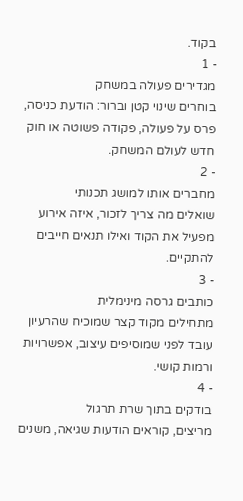בקוד.
- 1
מגדירים פעולה במשחק
בוחרים שינוי קטן וברור: הודעת כניסה, פרס על פעולה, פקודה פשוטה או חוק חדש לעולם המשחק.
- 2
מחברים אותו למושג תכנותי
שואלים מה צריך לזכור, איזה אירוע מפעיל את הקוד ואילו תנאים חייבים להתקיים.
- 3
כותבים גרסה מינימלית
מתחילים מקוד קצר שמוכיח שהרעיון עובד לפני שמוסיפים עיצוב, אפשרויות ורמות קושי.
- 4
בודקים בתוך שרת תרגול
מריצים, קוראים הודעות שגיאה, משנים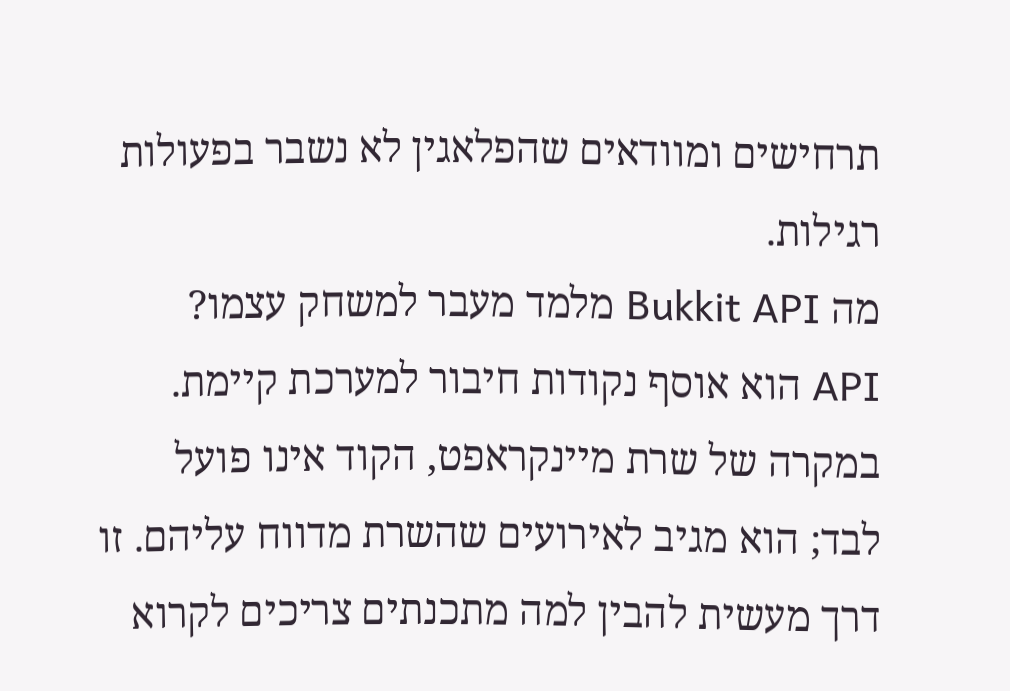תרחישים ומוודאים שהפלאגין לא נשבר בפעולות רגילות.
מה Bukkit API מלמד מעבר למשחק עצמו?
API הוא אוסף נקודות חיבור למערכת קיימת. במקרה של שרת מיינקראפט, הקוד אינו פועל לבד; הוא מגיב לאירועים שהשרת מדווח עליהם. זו דרך מעשית להבין למה מתכנתים צריכים לקרוא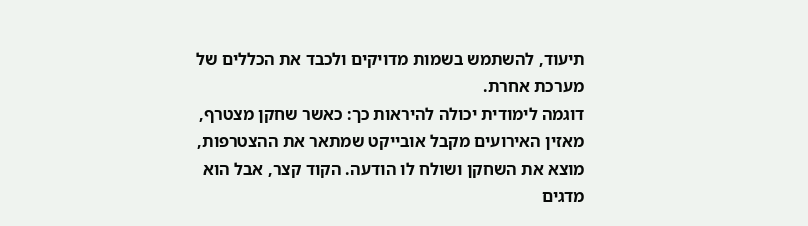תיעוד, להשתמש בשמות מדויקים ולכבד את הכללים של מערכת אחרת.
דוגמה לימודית יכולה להיראות כך: כאשר שחקן מצטרף, מאזין האירועים מקבל אובייקט שמתאר את ההצטרפות, מוצא את השחקן ושולח לו הודעה. הקוד קצר, אבל הוא מדגים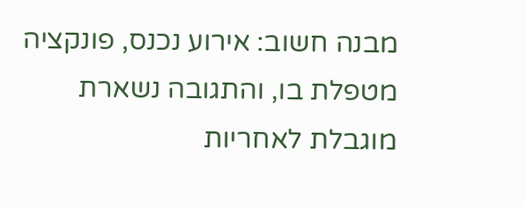מבנה חשוב: אירוע נכנס, פונקציה מטפלת בו, והתגובה נשארת מוגבלת לאחריות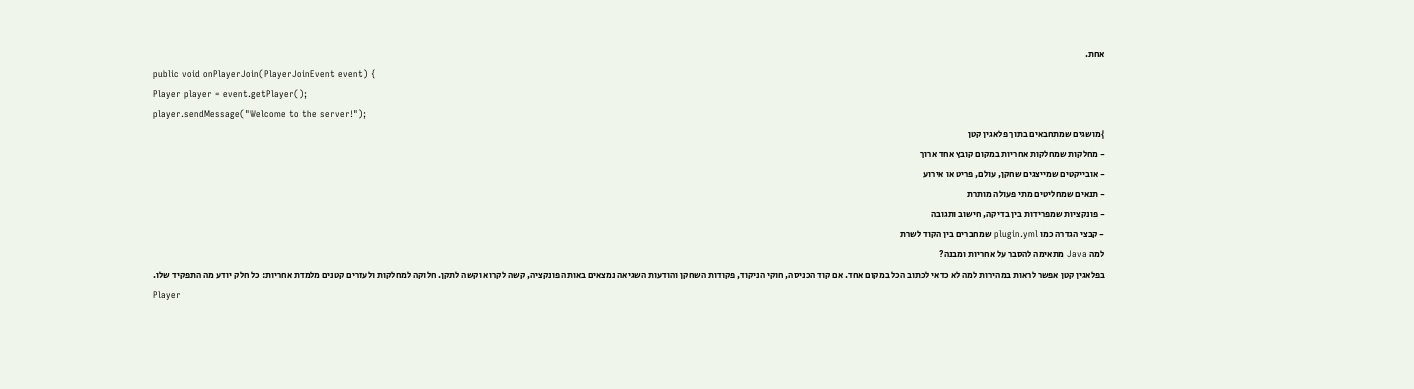אחת.
public void onPlayerJoin(PlayerJoinEvent event) {
Player player = event.getPlayer();
player.sendMessage("Welcome to the server!");
}מושגים שמתחבאים בתוך פלאגין קטן
- מחלקות שמחלקות אחריות במקום קובץ אחד ארוך
- אובייקטים שמייצגים שחקן, עולם, פריט או אירוע
- תנאים שמחליטים מתי פעולה מותרת
- פונקציות שמפרידות בין בדיקה, חישוב ותגובה
- קבצי הגדרה כמו plugin.yml שמחברים בין הקוד לשרת
למה Java מתאימה להסבר על אחריות ומבנה?
בפלאגין קטן אפשר לראות במהירות למה לא כדאי לכתוב הכל במקום אחד. אם קוד הכניסה, חוקי הניקוד, פקודות השחקן והודעות השגיאה נמצאים באותה פונקציה, קשה לקרוא וקשה לתקן. חלוקה למחלקות ולעזרים קטנים מלמדת אחריות: כל חלק יודע מה התפקיד שלו.
Player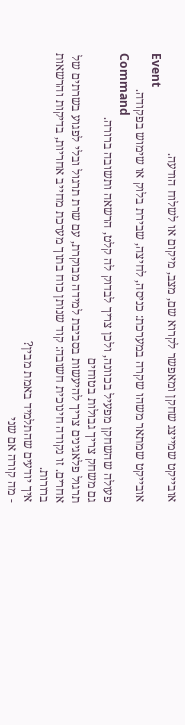אובייקט שמייצג שחקן ומאפשר לקרוא שם, מצב, מיקום או לשלוח הודעה.
Event
אובייקט שמתאר משהו שקרה במערכת: כניסה, לחיצה, שבירת בלוק או שימוש בפקודה.
Command
פעולה שהשחקן מפעיל בכוונה, ולכן צריך לבדוק לה קלט, הרשאה ותשובה ברורה.
גם משחק צריך גבולות בטוחים
תרגול פלאגינים צריך להיעשות בסביבת למידה מבוקרת, עם שרת תרגול ובלי לפגוע בשרתים של אחרים. זו נקודה חינוכית חשובה: קוד שנותן כוח בתוך מערכת מחייב אחריות, בדיקות והרשאות ברורות.
איך יודעים שהתלמיד באמת מבין?
- מה קורה אם שני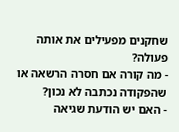שחקנים מפעילים את אותה פעולה?
- מה קורה אם חסרה הרשאה או שהפקודה נכתבה לא נכון?
- האם יש הודעת שגיאה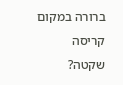ברורה במקום קריסה שקטה?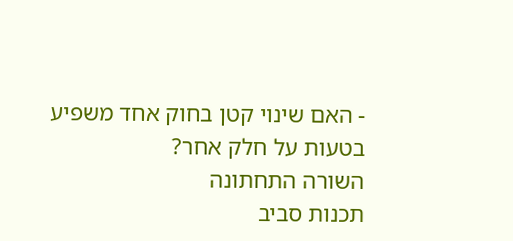- האם שינוי קטן בחוק אחד משפיע בטעות על חלק אחר?
השורה התחתונה
תכנות סביב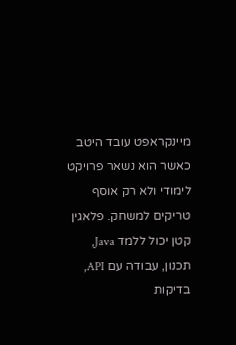מיינקראפט עובד היטב כאשר הוא נשאר פרויקט לימודי ולא רק אוסף טריקים למשחק. פלאגין קטן יכול ללמד Java, תכנון, עבודה עם API, בדיקות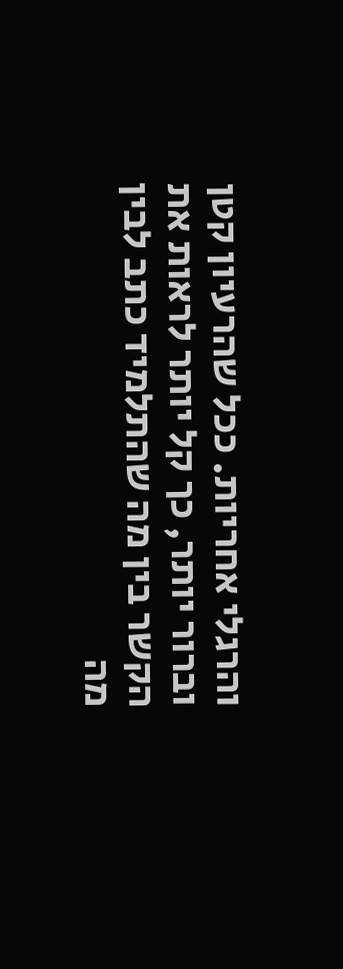והרגלי אחריות. ככל שהרעיון קטן וברור יותר, כך קל יותר לראות את הקשר בין מה שהתלמיד כתב לבין מה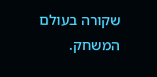שקורה בעולם המשחק.